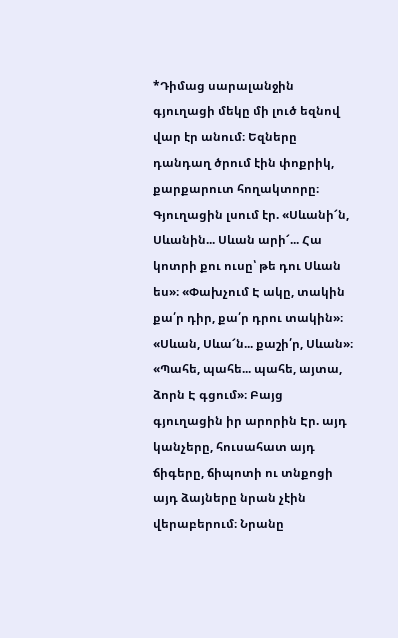*Դիմաց սարալանջին գյուղացի մեկը մի լուծ եզնով վար էր անում։ Եզները դանդաղ ծրում էին փոքրիկ, քարքարուտ հողակտորը։ Գյուղացին լսում էր. «Սևանի՜ն, Սևանին... Սևան արի՜... Հա կոտրի քու ուսը՝ թե դու Սևան ես»։ «Փախչում Է ակը, տակին քա՛ր դիր, քա՛ր դրու տակին»։ «Սևան, Սևա՜ն... քաշի՛ր, Սևան»։ «Պահե, պահե... պահե, այտա, ձորն Է գցում»։ Բայց գյուղացին իր արորին Էր. այդ կանչերը, հուսահատ այդ ճիգերը, ճիպոտի ու տնքոցի այդ ձայները նրան չէին վերաբերում։ Նրանը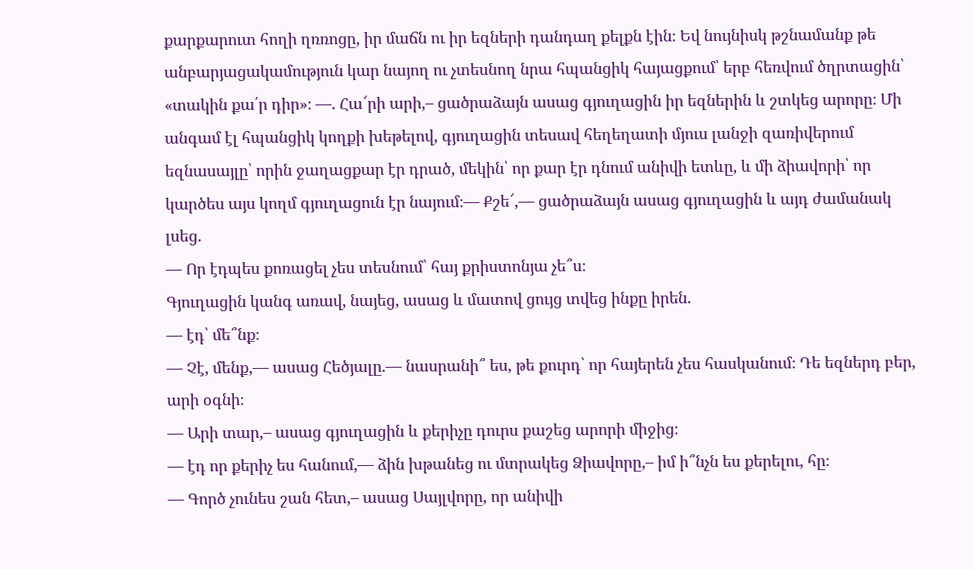քարքարուտ հողի ղռռոցը, իր մաճն ու իր եզների դանդաղ քելքն էին։ Եվ նույնիսկ թշնամանք թե անբարյացակամություն կար նայող ու չտեսնող նրա հպանցիկ հայացքում՝ երբ հեռվում ծղրտացին՝ «տակին քա՛ր դիր»։ —. Հա՜րի արի,– ցածրաձայն ասաց գյուղացին իր եզներին և շտկեց արորը։ Մի անգամ էլ հպանցիկ կողքի խեթելով, գյուղացին տեսավ հեղեղատի մյուս լանջի զառիվերում եզնասայլը՝ որին ջաղացքար էր դրած, մեկին՝ որ քար էր դնում անիվի ետևը, և մի ձիավորի՝ որ կարծես այս կողմ գյուղացուն էր նայում։— Քշե՜,— ցածրաձայն ասաց գյուղացին և այդ ժամանակ լսեց.
— Որ էդպես քոռացել չես տեսնում՝ հայ քրիստոնյա չե՞ս։
Գյուղացին կանգ առավ, նայեց, ասաց և մատով ցույց տվեց ինքը իրեն.
— էդ՝ մե՞նք։
— Չէ, մենք,— ասաց Հեծյալը.— նասրանի՞ ես, թե քուրդ՝ որ հայերեն չես հասկանում։ Դե եզներդ բեր, արի օգնի։
— Արի տար,– ասաց գյուղացին և քերիչը դուրս քաշեց արորի միջից։
— էդ որ քերիչ ես հանում,— ձին խթանեց ու մտրակեց Ձիավորը,– իմ ի՞նչն ես քերելու, հը։
— Գործ չունես շան հետ,– ասաց Սայլվորը, որ անիվի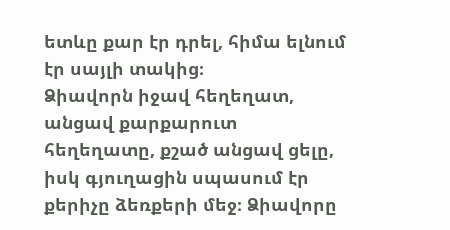ետևը քար էր դրել, հիմա ելնում էր սայլի տակից։
Ձիավորն իջավ հեղեղատ, անցավ քարքարուտ հեղեղատը, քշած անցավ ցելը, իսկ գյուղացին սպասում էր քերիչը ձեռքերի մեջ։ Ձիավորը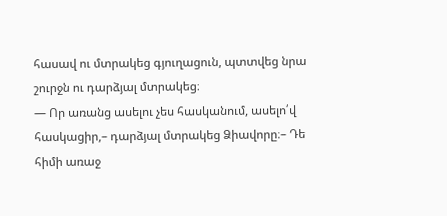հասավ ու մտրակեց գյուղացուն, պտտվեց նրա շուրջն ու դարձյալ մտրակեց։
— Որ առանց ասելու չես հասկանում, ասելո՛վ հասկացիր,– դարձյալ մտրակեց Ձիավորը։– Դե հիմի առաջ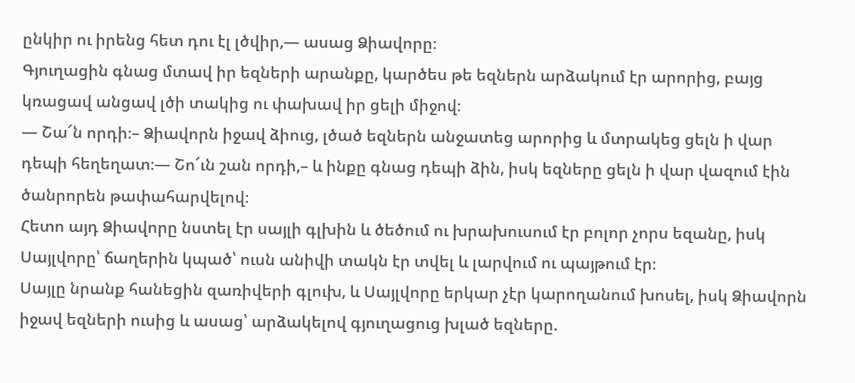ընկիր ու իրենց հետ դու էլ լծվիր,— ասաց Ձիավորը։
Գյուղացին գնաց մտավ իր եզների արանքը, կարծես թե եզներն արձակում էր արորից, բայց կռացավ անցավ լծի տակից ու փախավ իր ցելի միջով։
— Շա՜ն որդի։– Ձիավորն իջավ ձիուց, լծած եզներն անջատեց արորից և մտրակեց ցելն ի վար դեպի հեղեղատ։— Շո՜ւն շան որդի,– և ինքը գնաց դեպի ձին, իսկ եզները ցելն ի վար վազում էին ծանրորեն թափահարվելով։
Հետո այդ Ձիավորը նստել էր սայլի գլխին և ծեծում ու խրախուսում էր բոլոր չորս եզանը, իսկ Սայլվորը՝ ճաղերին կպած՝ ուսն անիվի տակն էր տվել և լարվում ու պայթում էր։
Սայլը նրանք հանեցին զառիվերի գլուխ, և Սայլվորը երկար չէր կարողանում խոսել, իսկ Ձիավորն իջավ եզների ուսից և ասաց՝ արձակելով գյուղացուց խլած եզները.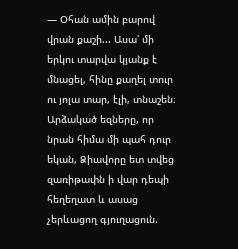— Օհան ամին բարով վրան քաշի... Ասա՝ մի երկու տարվա կյանք է մնացել, հինը քաղել տուր ու յոլա տար, էլի, տնաշեն։
Արձակած եզները, որ նրան հիմա մի պահ դուր եկան, Ձիավորը ետ տվեց զառիթափն ի վար դեպի հեղեղատ և ասաց չերևացող գյուղացուն.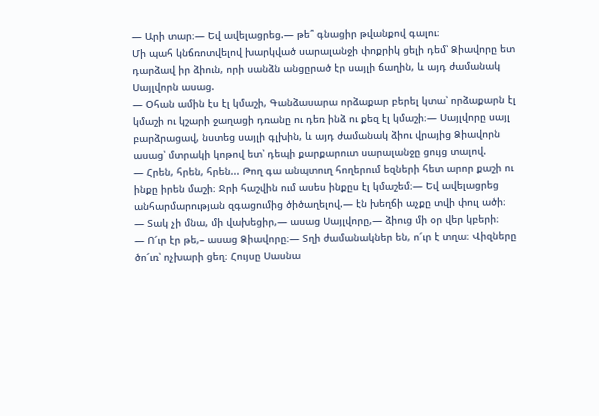— Արի տար։— Եվ ավելացրեց.— թե՞ գնացիր թվանքով գալու։
Մի պահ կնճռոտվելով խարկված սարալանջի փոքրիկ ցելի դեմ՝ Ձիավորը ետ դարձավ իր ձիուն, որի սանձն անցըրած էր սայլի ճաղին, և այդ ժամանակ Սայլվորն ասաց.
— Օհան ամին էս էլ կմաշի, Գանձասարա որձաքար բերել կտա՝ որձաքարն էլ կմաշի ու կշարի ջաղացի դռանը ու դեռ ինձ ու քեզ էլ կմաշի։— Սայլվորը սայլ բարձրացավ, նստեց սայլի գլխին, և այդ ժամանակ ձիու վրայից Ձիավորն ասաց՝ մտրակի կոթով ետ՝ դեպի քարքարուտ սարալանջը ցույց տալով.
— Հրեն, հրեն, հրեն... Թող գա անպտուղ հողերում եզների հետ արոր քաշի ու ինքը իրեն մաշի։ Ջրի հաշվին ում ասես ինքըս էլ կմաշեմ։— Եվ ավելացրեց անհարմարության զգացումից ծիծաղելով.— էն խեղճի աչքը տվի փուլ ածի։
— Տակ չի մնա, մի վախեցիր,— ասաց Սայլվորը,— ձիուց մի օր վեր կբերի։
— Ո՜ւր էր թե,– ասաց Ձիավորը։— Տղի ժամանակներ են, ո՜ւր է տղա։ Վիզները ծո՜ւռ՝ ոչխարի ցեղ։ Հույսը Սասնա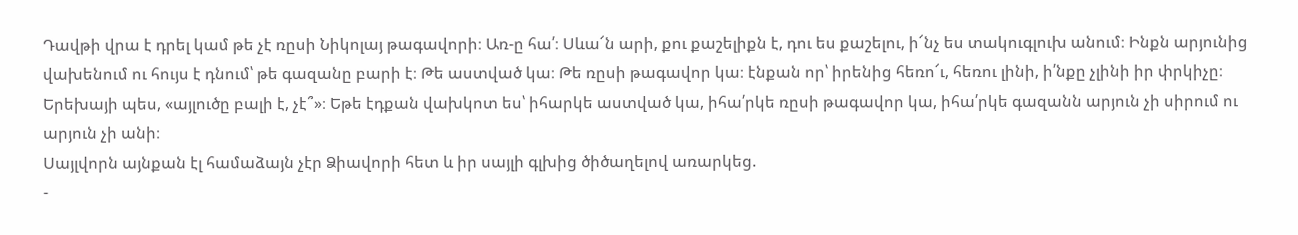Դավթի վրա է դրել կամ թե չէ ռըսի Նիկոլայ թագավորի։ Առ-ը հա՛։ Սևա՜ն արի, քու քաշելիքն է, դու ես քաշելու, ի՜նչ ես տակուգլուխ անում։ Ինքն արյունից վախենում ու հույս է դնում՝ թե գազանը բարի է։ Թե աստված կա։ Թե ռըսի թագավոր կա։ էնքան որ՝ իրենից հեռո՜ւ, հեռու լինի, ի՛նքը չլինի իր փրկիչը։ Երեխայի պես, «այլուծը բալի է, չէ՞»։ Եթե էդքան վախկոտ ես՝ իհարկե աստված կա, իհա՛րկե ռըսի թագավոր կա, իհա՛րկե գազանն արյուն չի սիրում ու արյուն չի անի։
Սայլվորն այնքան էլ համաձայն չէր Ձիավորի հետ և իր սայլի գլխից ծիծաղելով առարկեց.
-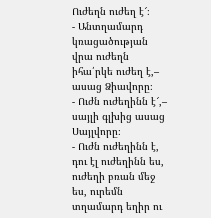Ուժեղն ուժեղ է՜։
- Անտղամարդ կռացածության վրա ուժեղն իհա՛րկե ուժեղ է,– ասաց Ձիավորը։
- Ուժն ուժեղինն է՜,– սայլի գլխից ասաց Սայլվորը։
- Ուժն ուժեղինն է, դու էլ ուժեղինն ես, ուժեղի բռան մեջ ես, ուրեմն տղամարդ եղիր ու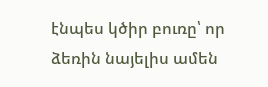էնպես կծիր բուռը՝ որ ձեռին նայելիս ամեն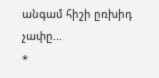անգամ հիշի ըռխիդ չափը...
*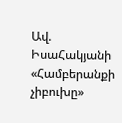Ավ. ԻսաՀակյանի «Համբերանքի չիբուխը»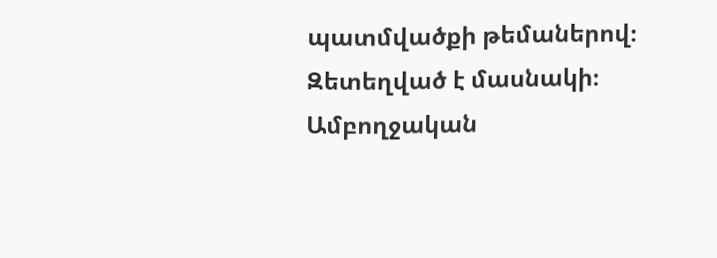պատմվածքի թեմաներով։
Զետեղված է մասնակի։ Ամբողջական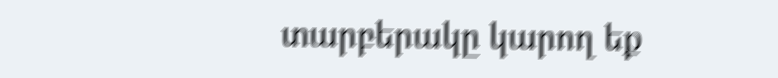տարբերակը կարող եք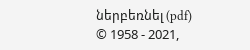ներբեռնել (pdf)
© 1958 - 2021,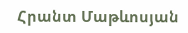Հրանտ Մաթևոսյան